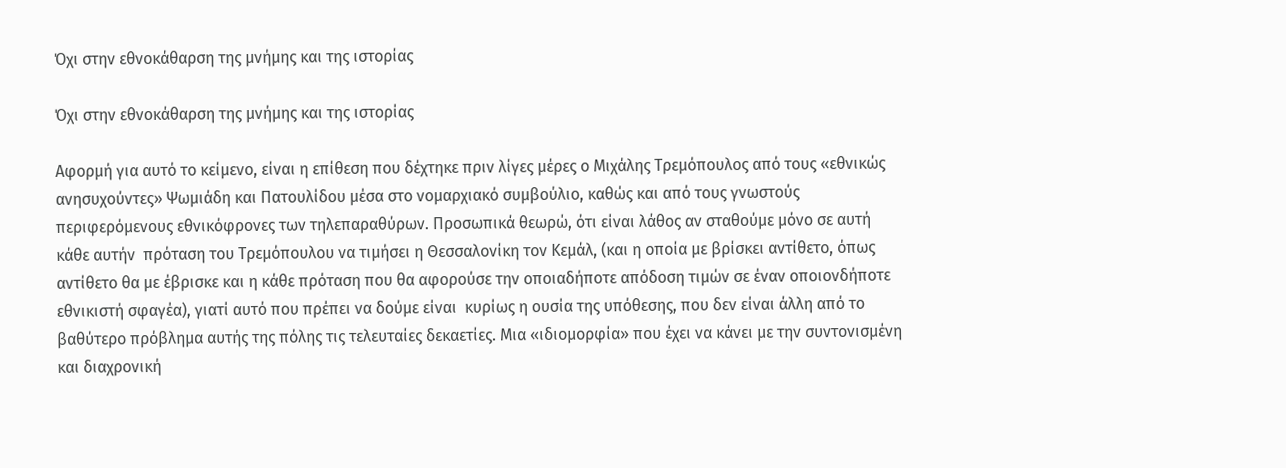Όχι στην εθνοκάθαρση της μνήμης και της ιστορίας

Όχι στην εθνοκάθαρση της μνήμης και της ιστορίας

Αφορμή για αυτό το κείμενο, είναι η επίθεση που δέχτηκε πριν λίγες μέρες ο Μιχάλης Τρεμόπουλος από τους «εθνικώς ανησυχούντες» Ψωμιάδη και Πατουλίδου μέσα στο νομαρχιακό συμβούλιο, καθώς και από τους γνωστούς περιφερόμενους εθνικόφρονες των τηλεπαραθύρων. Προσωπικά θεωρώ, ότι είναι λάθος αν σταθούμε μόνο σε αυτή κάθε αυτήν  πρόταση του Τρεμόπουλου να τιμήσει η Θεσσαλονίκη τον Κεμάλ, (και η οποία με βρίσκει αντίθετο, όπως αντίθετο θα με έβρισκε και η κάθε πρόταση που θα αφορούσε την οποιαδήποτε απόδοση τιμών σε έναν οποιονδήποτε εθνικιστή σφαγέα), γιατί αυτό που πρέπει να δούμε είναι  κυρίως η ουσία της υπόθεσης, που δεν είναι άλλη από το βαθύτερο πρόβλημα αυτής της πόλης τις τελευταίες δεκαετίες. Μια «ιδιομορφία» που έχει να κάνει με την συντονισμένη και διαχρονική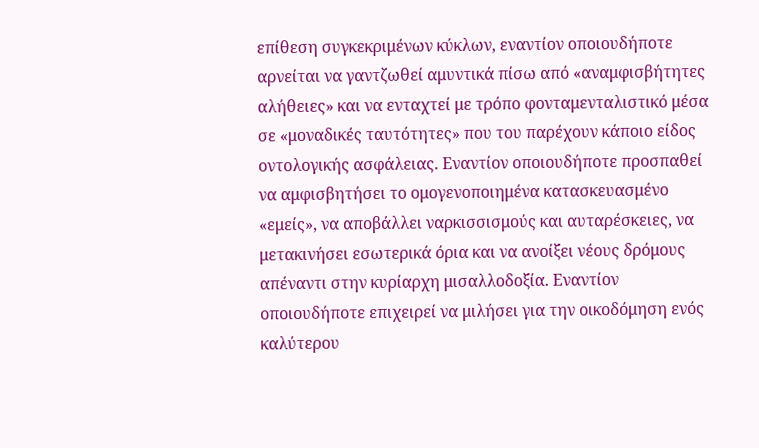επίθεση συγκεκριμένων κύκλων, εναντίον οποιουδήποτε αρνείται να γαντζωθεί αμυντικά πίσω από «αναμφισβήτητες αλήθειες» και να ενταχτεί με τρόπο φονταμενταλιστικό μέσα σε «μοναδικές ταυτότητες» που του παρέχουν κάποιο είδος οντολογικής ασφάλειας. Εναντίον οποιουδήποτε προσπαθεί να αμφισβητήσει το ομογενοποιημένα κατασκευασμένο «εμείς», να αποβάλλει ναρκισσισμούς και αυταρέσκειες, να μετακινήσει εσωτερικά όρια και να ανοίξει νέους δρόμους απέναντι στην κυρίαρχη μισαλλοδοξία. Εναντίον οποιουδήποτε επιχειρεί να μιλήσει για την οικοδόμηση ενός καλύτερου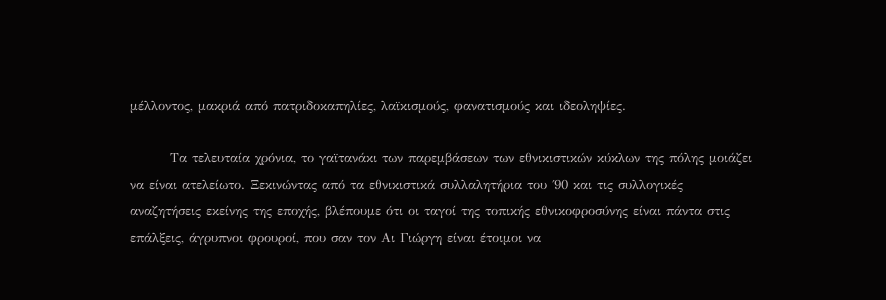μέλλοντος, μακριά από πατριδοκαπηλίες, λαϊκισμούς, φανατισμούς και ιδεοληψίες.

        Τα τελευταία χρόνια, το γαϊτανάκι των παρεμβάσεων των εθνικιστικών κύκλων της πόλης μοιάζει να είναι ατελείωτο. Ξεκινώντας από τα εθνικιστικά συλλαλητήρια του ΄90 και τις συλλογικές αναζητήσεις εκείνης της εποχής, βλέπουμε ότι οι ταγοί της τοπικής εθνικοφροσύνης είναι πάντα στις επάλξεις, άγρυπνοι φρουροί, που σαν τον Αι Γιώργη είναι έτοιμοι να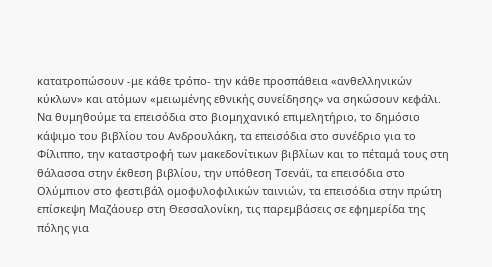κατατροπώσουν -με κάθε τρόπο- την κάθε προσπάθεια «ανθελληνικών κύκλων» και ατόμων «μειωμένης εθνικής συνείδησης» να σηκώσουν κεφάλι. Να θυμηθούμε τα επεισόδια στο βιομηχανικό επιμελητήριο, το δημόσιο κάψιμο του βιβλίου του Ανδρουλάκη, τα επεισόδια στο συνέδριο για το Φίλιππο, την καταστροφή των μακεδονίτικων βιβλίων και το πέταμά τους στη θάλασσα στην έκθεση βιβλίου, την υπόθεση Τσενάϊ, τα επεισόδια στο Ολύμπιον στο φεστιβάλ ομοφυλοφιλικών ταινιών, τα επεισόδια στην πρώτη επίσκεψη Μαζάουερ στη Θεσσαλονίκη, τις παρεμβάσεις σε εφημερίδα της πόλης για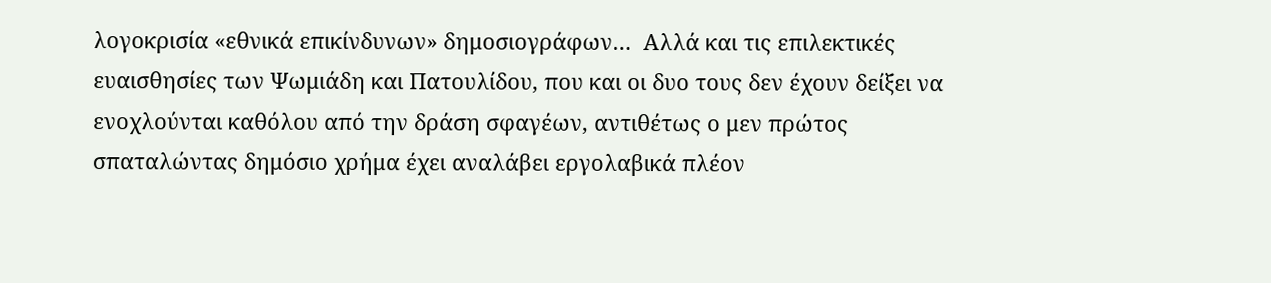λογοκρισία «εθνικά επικίνδυνων» δημοσιογράφων…  Αλλά και τις επιλεκτικές ευαισθησίες των Ψωμιάδη και Πατουλίδου, που και οι δυο τους δεν έχουν δείξει να ενοχλούνται καθόλου από την δράση σφαγέων, αντιθέτως ο μεν πρώτος σπαταλώντας δημόσιο χρήμα έχει αναλάβει εργολαβικά πλέον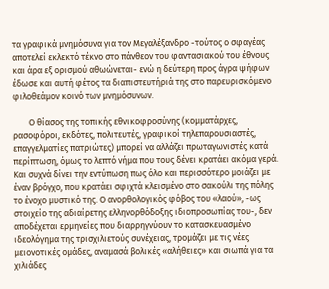τα γραφικά μνημόσυνα για τον Μεγαλέξανδρο -τούτος ο σφαγέας αποτελεί εκλεκτό τέκνο στο πάνθεον του φαντασιακού του έθνους και άρα εξ ορισμού αθωώνεται- ενώ η δεύτερη προς άγρα ψήφων έδωσε και αυτή φέτος τα διαπιστευτήριά της στο παρευρισκόμενο φιλοθεάμον κοινό των μνημόσυνων.

        Ο θίασος της τοπικής εθνικοφροσύνης (κομματάρχες, ρασοφόροι, εκδότες, πολιτευτές, γραφικοί τηλεπαρουσιαστές, επαγγελματίες πατριώτες) μπορεί να αλλάζει πρωταγωνιστές κατά περίπτωση, όμως το λεπτό νήμα που τους δένει κρατάει ακόμα γερά. Και συχνά δίνει την εντύπωση πως όλο και περισσότερο μοιάζει με έναν βρόγχο, που κρατάει σφιχτά κλεισμένο στο σακούλι της πόλης το ένοχο μυστικό της. Ο ανορθολογικός φόβος του «λαού», -ως στοιχείο της αδιαίρετης ελληνορθόδοξης ιδιοπροσωπίας του-, δεν αποδέχεται ερμηνείες που διαρρηγνύουν το κατασκευασμένο ιδεολόγημα της τρισχιλιετούς συνέχειας, τρομάζει με τις νέες μειονοτικές ομάδες, αναμασά βολικές «αλήθειες» και σιωπά για τα χιλιάδες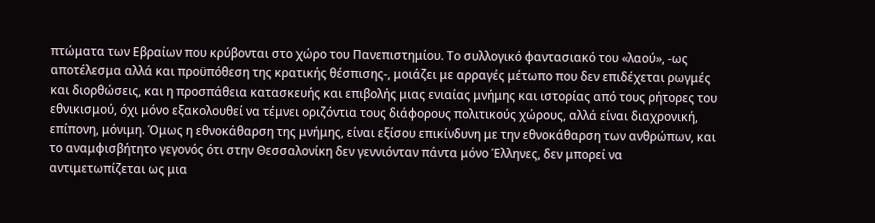πτώματα των Εβραίων που κρύβονται στο χώρο του Πανεπιστημίου. Το συλλογικό φαντασιακό του «λαού», -ως αποτέλεσμα αλλά και προϋπόθεση της κρατικής θέσπισης-, μοιάζει με αρραγές μέτωπο που δεν επιδέχεται ρωγμές και διορθώσεις, και η προσπάθεια κατασκευής και επιβολής μιας ενιαίας μνήμης και ιστορίας από τους ρήτορες του εθνικισμού, όχι μόνο εξακολουθεί να τέμνει οριζόντια τους διάφορους πολιτικούς χώρους, αλλά είναι διαχρονική, επίπονη, μόνιμη. Όμως η εθνοκάθαρση της μνήμης, είναι εξίσου επικίνδυνη με την εθνοκάθαρση των ανθρώπων, και το αναμφισβήτητο γεγονός ότι στην Θεσσαλονίκη δεν γεννιόνταν πάντα μόνο Έλληνες, δεν μπορεί να αντιμετωπίζεται ως μια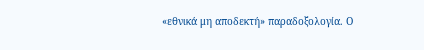«εθνικά μη αποδεκτή» παραδοξολογία. Ο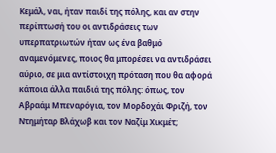Κεμάλ, ναι, ήταν παιδί της πόλης, και αν στην περίπτωσή του οι αντιδράσεις των υπερπατριωτών ήταν ως ένα βαθμό αναμενόμενες, ποιος θα μπορέσει να αντιδράσει αύριο, σε μια αντίστοιχη πρόταση που θα αφορά κάποια άλλα παιδιά της πόλης: όπως, τον Αβραάμ Μπεναρόγια, τον Μορδοχάι Φριζή, τον Ντημήταρ Βλάχωβ και τον Ναζίμ Χικμέτ;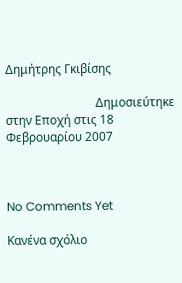Δημήτρης Γκιβίσης

                              Δημοσιεύτηκε στην Εποχή στις 18 Φεβρουαρίου 2007



No Comments Yet

Κανένα σχόλιο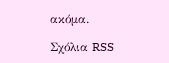ακόμα.

Σχόλια RSS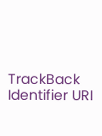TrackBack Identifier URI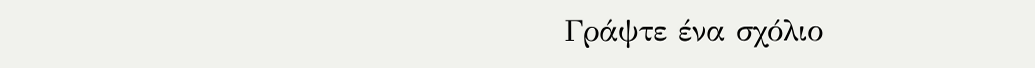Γράψτε ένα σχόλιο